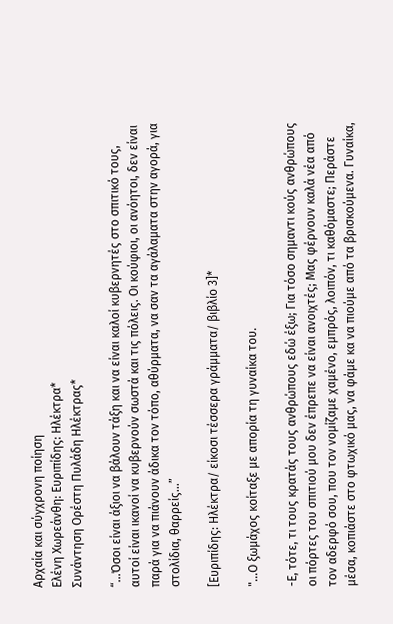Αρχαία και σύγχρονη ποίηση
Ελένη Χωρεάνθη: Ευριπίδης: Ηλέκτρα*
Συνάντηση Ορέστη Πυλάδη Ηλέκτρας*

“...Όσοι είναι άξιοι να βάλουν τάξη και να είναι καλοί κυβερνητές στο σπιτικό τους, αυτοί είναι ικανοί να κυβερνούν σωστά και τις πόλεις. Οι κούφιοι, οι ανόητοι, δεν είναι παρά για να πιάνουν άδικα τον τόπο, αθύρματα, να σαν τα αγάλαματα στην αγορά, για στολίδια, θαρρείς...”

[Ευριπίδης: Ηλέκτρα/ είκοσι τέσσερα γράμματα/ βιβλίο 3]*

"...Ο ξωμάχος κοίταξε με απορία τη γυναίκα του.

-Ε, τότε, τι τους κρατάς τους ανθρώπους εδώ έξω; Για τόσο σημαντι κούς ανθρώπους οι πόρτες του σπιτιού μου δεν έπρεπε να είναι ανοιχτές; Μας φέρνουν καλά νέα από τον αδερφό σου, που τον νομίζαμε χαμένο, εμπρός, λοιπόν, τι καθόμαστε; Περάστε μέσα, κοπιάστε στο φτωχικό μας, να φάμε κα να πιούμε από τα βρισκούμενα. Γυναίκα,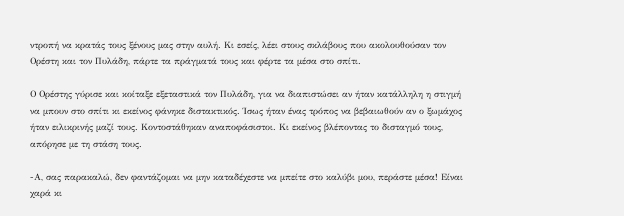ντροπή να κρατάς τους ξένους μας στην αυλή. Κι εσείς, λέει στους σκλάβους που ακολουθούσαν τον Ορέστη και τον Πυλάδη, πάρτε τα πράγματά τους και φέρτε τα μέσα στο σπίτι.

Ο Ορέστης γύρισε και κοίταξε εξεταστικά τον Πυλάδη, για να διαπιστώσει αν ήταν κατάλληλη η στιγμή να μπουν στο σπίτι κι εκείνος φάνηκε διστακτικός. Ίσως ήταν ένας τρόπος να βεβαιωθούν αν ο ξωμάχος ήταν ειλικρινής μαζί τους. Κοντοστάθηκαν αναποφάσιστοι. Κι εκείνος βλέποντας το δισταγμό τους, απόρησε με τη στάση τους.

-Α, σας παρακαλώ, δεν φαντάζομαι να μην καταδέχεστε να μπείτε στο καλύβι μου, περάστε μέσα! Είναι χαρά κι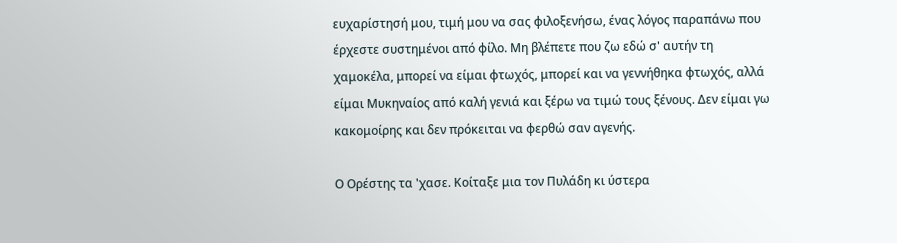ευχαρίστησή μου, τιμή μου να σας φιλοξενήσω, ένας λόγος παραπάνω που έρχεστε συστημένοι από φίλο. Μη βλέπετε που ζω εδώ σ' αυτήν τη χαμοκέλα, μπορεί να είμαι φτωχός, μπορεί και να γεννήθηκα φτωχός, αλλά είμαι Μυκηναίος από καλή γενιά και ξέρω να τιμώ τους ξένους. Δεν είμαι γω κακομοίρης και δεν πρόκειται να φερθώ σαν αγενής.

Ο Ορέστης τα 'χασε. Κοίταξε μια τον Πυλάδη κι ύστερα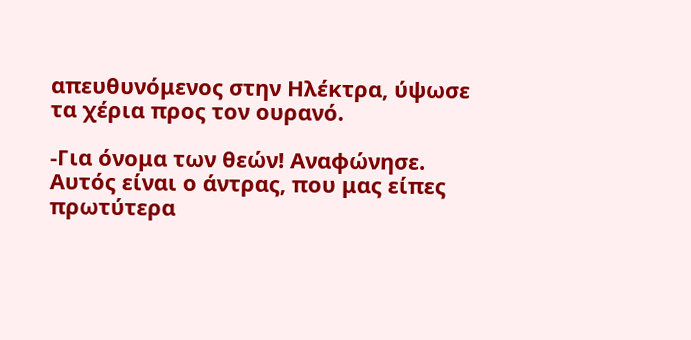απευθυνόμενος στην Ηλέκτρα, ύψωσε τα χέρια προς τον ουρανό.

-Για όνομα των θεών! Αναφώνησε. Αυτός είναι ο άντρας, που μας είπες πρωτύτερα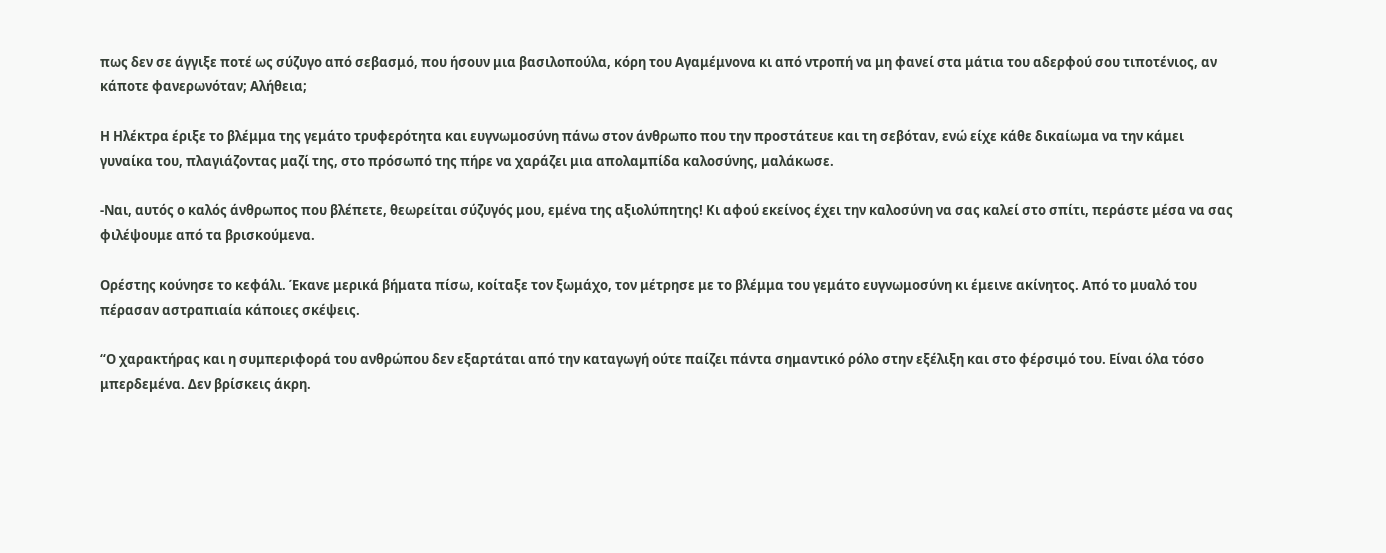πως δεν σε άγγιξε ποτέ ως σύζυγο από σεβασμό, που ήσουν μια βασιλοπούλα, κόρη του Αγαμέμνονα κι από ντροπή να μη φανεί στα μάτια του αδερφού σου τιποτένιος, αν κάποτε φανερωνόταν; Αλήθεια;

Η Ηλέκτρα έριξε το βλέμμα της γεμάτο τρυφερότητα και ευγνωμοσύνη πάνω στον άνθρωπο που την προστάτευε και τη σεβόταν, ενώ είχε κάθε δικαίωμα να την κάμει γυναίκα του, πλαγιάζοντας μαζί της, στο πρόσωπό της πήρε να χαράζει μια απολαμπίδα καλοσύνης, μαλάκωσε.

-Ναι, αυτός ο καλός άνθρωπος που βλέπετε, θεωρείται σύζυγός μου, εμένα της αξιολύπητης! Κι αφού εκείνος έχει την καλοσύνη να σας καλεί στο σπίτι, περάστε μέσα να σας φιλέψουμε από τα βρισκούμενα.

Ορέστης κούνησε το κεφάλι. Έκανε μερικά βήματα πίσω, κοίταξε τον ξωμάχο, τον μέτρησε με το βλέμμα του γεμάτο ευγνωμοσύνη κι έμεινε ακίνητος. Από το μυαλό του πέρασαν αστραπιαία κάποιες σκέψεις.

“Ο χαρακτήρας και η συμπεριφορά του ανθρώπου δεν εξαρτάται από την καταγωγή ούτε παίζει πάντα σημαντικό ρόλο στην εξέλιξη και στο φέρσιμό του. Είναι όλα τόσο μπερδεμένα. Δεν βρίσκεις άκρη.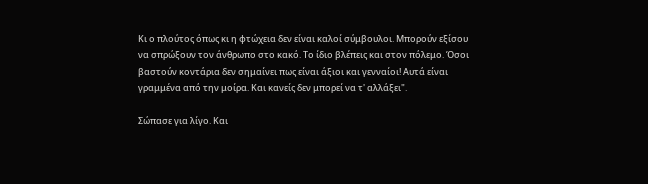Κι ο πλούτος όπως κι η φτώχεια δεν είναι καλοί σύμβουλοι. Μπορούν εξίσου να σπρώξουν τον άνθρωπο στο κακό. Το ίδιο βλέπεις και στον πόλεμο. Όσοι βαστούν κοντάρια δεν σημαίνει πως είναι άξιοι και γενναίοι! Αυτά είναι γραμμένα από την μοίρα. Και κανείς δεν μπορεί να τ' αλλάξει".

Σώπασε για λίγο. Και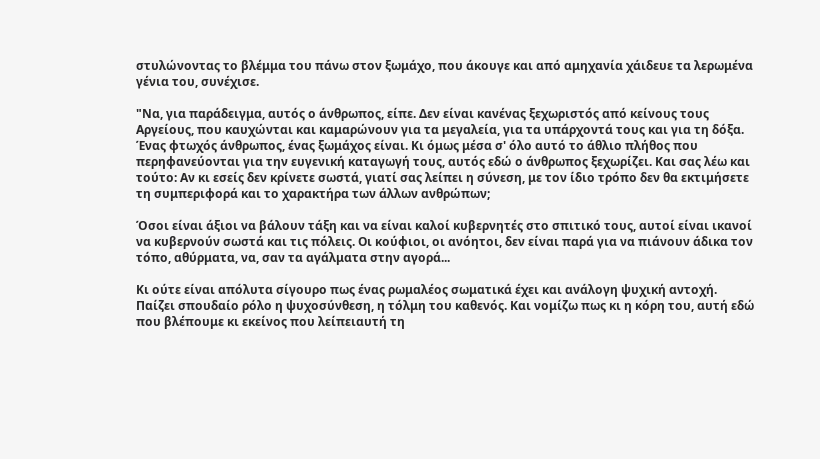στυλώνοντας το βλέμμα του πάνω στον ξωμάχο, που άκουγε και από αμηχανία χάιδευε τα λερωμένα γένια του, συνέχισε.

"Να, για παράδειγμα, αυτός ο άνθρωπος, είπε. Δεν είναι κανένας ξεχωριστός από κείνους τους Αργείους, που καυχώνται και καμαρώνουν για τα μεγαλεία, για τα υπάρχοντά τους και για τη δόξα. Ένας φτωχός άνθρωπος, ένας ξωμάχος είναι. Κι όμως μέσα σ' όλο αυτό το άθλιο πλήθος που περηφανεύονται για την ευγενική καταγωγή τους, αυτός εδώ ο άνθρωπος ξεχωρίζει. Και σας λέω και τούτο: Αν κι εσείς δεν κρίνετε σωστά, γιατί σας λείπει η σύνεση, με τον ίδιο τρόπο δεν θα εκτιμήσετε τη συμπεριφορά και το χαρακτήρα των άλλων ανθρώπων;

Όσοι είναι άξιοι να βάλουν τάξη και να είναι καλοί κυβερνητές στο σπιτικό τους, αυτοί είναι ικανοί να κυβερνούν σωστά και τις πόλεις. Οι κούφιοι, οι ανόητοι, δεν είναι παρά για να πιάνουν άδικα τον τόπο, αθύρματα, να, σαν τα αγάλματα στην αγορά...

Κι ούτε είναι απόλυτα σίγουρο πως ένας ρωμαλέος σωματικά έχει και ανάλογη ψυχική αντοχή. Παίζει σπουδαίο ρόλο η ψυχοσύνθεση, η τόλμη του καθενός. Και νομίζω πως κι η κόρη του, αυτή εδώ που βλέπουμε κι εκείνος που λείπειαυτή τη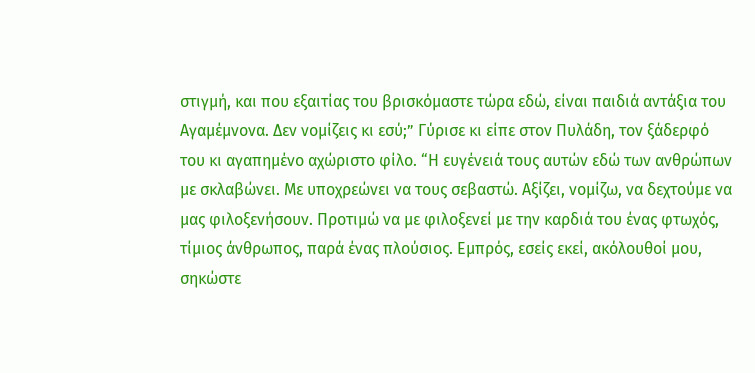στιγμή, και που εξαιτίας του βρισκόμαστε τώρα εδώ, είναι παιδιά αντάξια του Αγαμέμνονα. Δεν νομίζεις κι εσύ;” Γύρισε κι είπε στον Πυλάδη, τον ξάδερφό του κι αγαπημένο αχώριστο φίλο. “Η ευγένειά τους αυτών εδώ των ανθρώπων με σκλαβώνει. Με υποχρεώνει να τους σεβαστώ. Αξίζει, νομίζω, να δεχτούμε να μας φιλοξενήσουν. Προτιμώ να με φιλοξενεί με την καρδιά του ένας φτωχός, τίμιος άνθρωπος, παρά ένας πλούσιος. Εμπρός, εσείς εκεί, ακόλουθοί μου, σηκώστε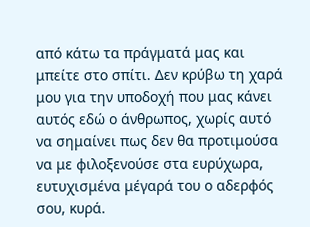από κάτω τα πράγματά μας και μπείτε στο σπίτι. Δεν κρύβω τη χαρά μου για την υποδοχή που μας κάνει αυτός εδώ ο άνθρωπος, χωρίς αυτό να σημαίνει πως δεν θα προτιμούσα να με φιλοξενούσε στα ευρύχωρα, ευτυχισμένα μέγαρά του ο αδερφός σου, κυρά.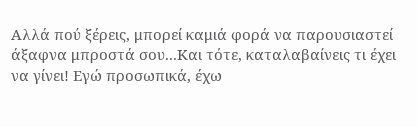Αλλά πού ξέρεις, μπορεί καμιά φορά να παρουσιαστεί άξαφνα μπροστά σου...Και τότε, καταλαβαίνεις τι έχει να γίνει! Εγώ προσωπικά, έχω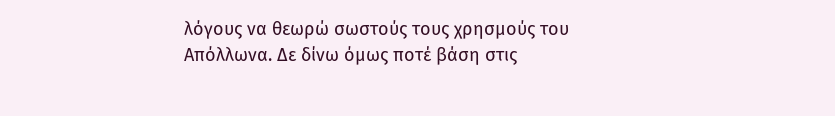λόγους να θεωρώ σωστούς τους χρησμούς του Απόλλωνα. Δε δίνω όμως ποτέ βάση στις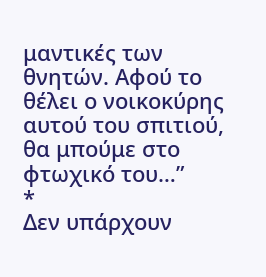μαντικές των θνητών. Αφού το θέλει ο νοικοκύρης αυτού του σπιτιού, θα μπούμε στο φτωχικό του…”
*
Δεν υπάρχουν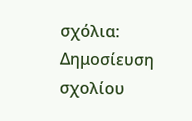σχόλια:
Δημοσίευση σχολίου